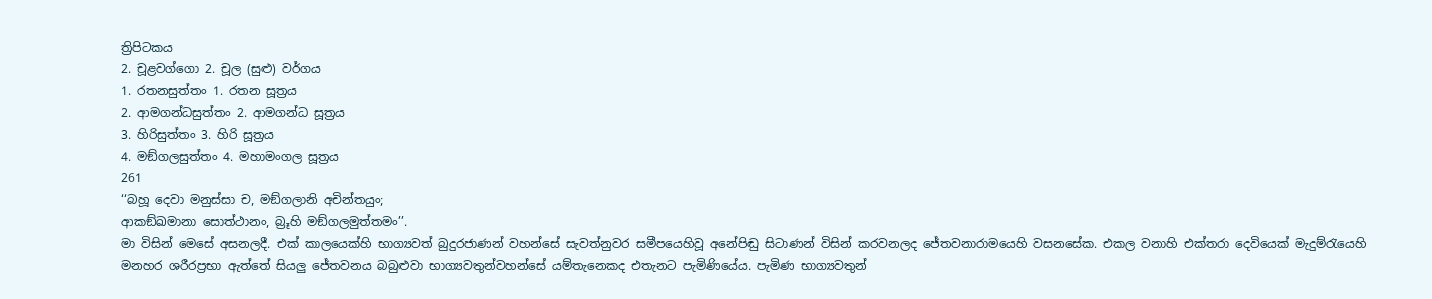ත්‍රිපිටකය
2. චූළවග්ගො 2. චූල (සුළු) වර්ගය
1. රතනසුත්තං 1. රතන සූත්‍රය
2. ආමගන්ධසුත්තං 2. ආමගන්ධ සූත්‍රය
3. හිරිසුත්තං 3. හිරි සූත්‍රය
4. මඞ්ගලසුත්තං 4. මහාමංගල සූත්‍රය
261
‘‘බහූ දෙවා මනුස්සා ච, මඞ්ගලානි අචින්තයුං;
ආකඞ්ඛමානා සොත්ථානං, බ්‍රූහි මඞ්ගලමුත්තමං’’.
මා විසින් මෙසේ අසනලදී. එක් කාලයෙක්හි භාග්‍යවත් බුදුරජාණන් වහන්සේ සැවත්නුවර සමීපයෙහිවූ අනේපිඬු සිටාණන් විසින් කරවනලද ජේතවනාරාමයෙහි වසනසේක. එකල වනාහි එක්තරා දෙවියෙක් මැදුම්රැයෙහි මනහර ශරීරප්‍රභා ඇත්තේ සියලු ජේතවනය බබුළුවා භාග්‍යවතුන්වහන්සේ යම්තැනෙකද එතැනට පැමිණියේය. පැමිණ භාග්‍යවතුන්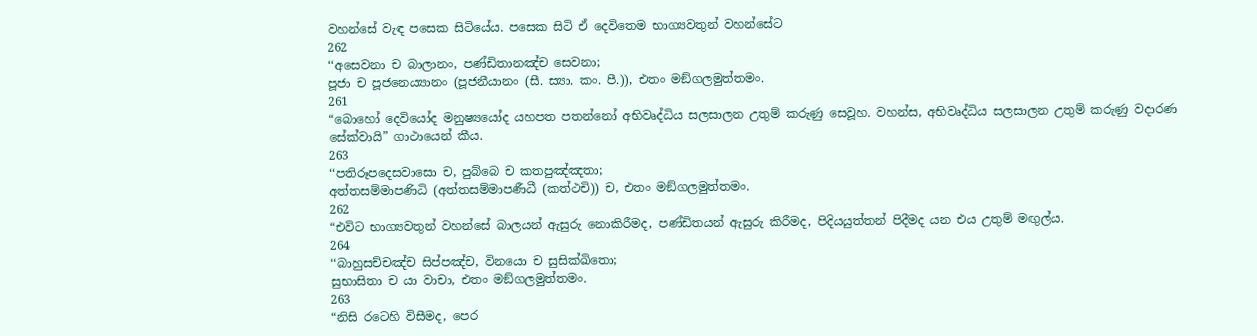වහන්සේ වැඳ පසෙක සිටියේය. පසෙක සිටි ඒ දෙවිතෙම භාග්‍යවතුන් වහන්සේට
262
‘‘අසෙවනා ච බාලානං, පණ්ඩිතානඤ්ච සෙවනා;
පූජා ච පූජනෙය්‍යානං (පූජනීයානං (සී. ස්‍යා. කං. පී.)), එතං මඞ්ගලමුත්තමං.
261
“බොහෝ දෙවියෝද මනුෂ්‍යයෝද යහපත පතන්නෝ අභිවෘද්ධිය සලසාලන උතුම් කරුණු සෙවූහ. වහන්ස, අභිවෘද්ධිය සලසාලන උතුම් කරුණු වදාරණ සේක්වායි” ගාථායෙන් කීය.
263
‘‘පතිරූපදෙසවාසො ච, පුබ්බෙ ච කතපුඤ්ඤතා;
අත්තසම්මාපණිධි (අත්තසම්මාපණීධී (කත්ථචි)) ච, එතං මඞ්ගලමුත්තමං.
262
“එවිට භාග්‍යවතුන් වහන්සේ බාලයන් ඇසුරු නොකිරීමද, පණ්ඩිතයන් ඇසුරු කිරීමද, පිදියයුත්තන් පිදීමද යන එය උතුම් මඟුල්ය.
264
‘‘බාහුසච්චඤ්ච සිප්පඤ්ච, විනයො ච සුසික්ඛිතො;
සුභාසිතා ච යා වාචා, එතං මඞ්ගලමුත්තමං.
263
“නිසි රටෙහි විසීමද, පෙර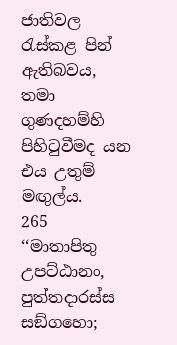ජාතිවල රැස්කළ පින් ඇතිබවය, තමා ගුණදහම්හි පිහිටුවීමද යන එය උතුම් මඟුල්ය.
265
‘‘මාතාපිතු උපට්ඨානං, පුත්තදාරස්ස සඞ්ගහො;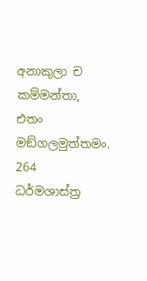අනාකුලා ච කම්මන්තා, එතං මඞ්ගලමුත්තමං.
264
ධර්මශාස්ත්‍ර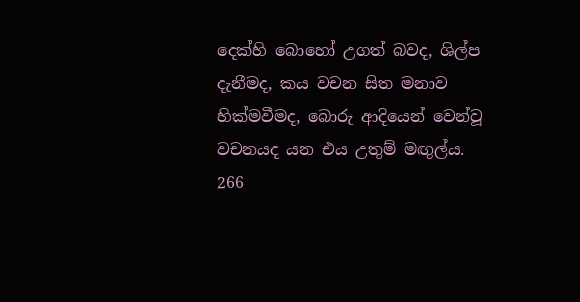දෙක්හි බොහෝ උගත් බවද, ශිල්ප දැනීමද, කය වචන සිත මනාව හික්මවීමද, බොරු ආදියෙන් වෙන්වූ වචනයද යන එය උතුම් මඟුල්ය.
266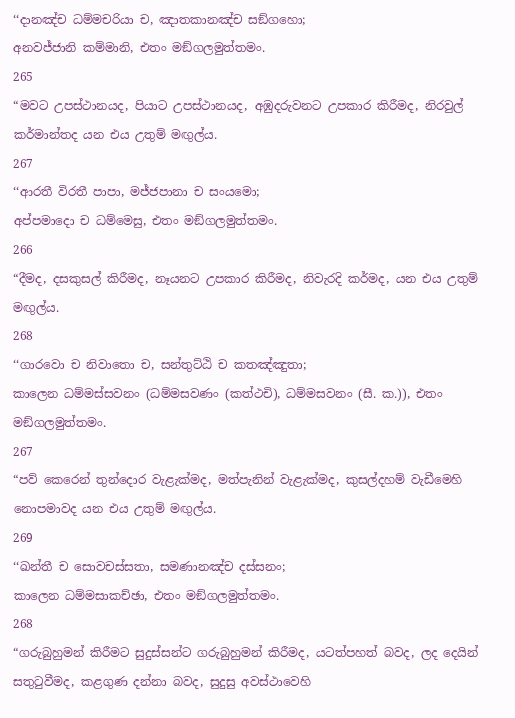‘‘දානඤ්ච ධම්මචරියා ච, ඤාතකානඤ්ච සඞ්ගහො;
අනවජ්ජානි කම්මානි, එතං මඞ්ගලමුත්තමං.
265
“මවට උපස්ථානයද, පියාට උපස්ථානයද, අඹුදරුවනට උපකාර කිරීමද, නිරවුල් කර්මාන්තද යන එය උතුම් මඟුල්ය.
267
‘‘ආරතී විරතී පාපා, මජ්ජපානා ච සංයමො;
අප්පමාදො ච ධම්මෙසු, එතං මඞ්ගලමුත්තමං.
266
“දීමද, දසකුසල් කිරීමද, නෑයනට උපකාර කිරීමද, නිවැරදි කර්මද, යන එය උතුම් මඟුල්ය.
268
‘‘ගාරවො ච නිවාතො ච, සන්තුට්ඨි ච කතඤ්ඤුතා;
කාලෙන ධම්මස්සවනං (ධම්මසවණං (කත්ථචි), ධම්මසවනං (සී. ක.)), එතං මඞ්ගලමුත්තමං.
267
“පව් කෙරෙන් තුන්දොර වැළැක්මද, මත්පැනින් වැළැක්මද, කුසල්දහම් වැඩීමෙහි නොපමාවද යන එය උතුම් මඟුල්ය.
269
‘‘ඛන්තී ච සොවචස්සතා, සමණානඤ්ච දස්සනං;
කාලෙන ධම්මසාකච්ඡා, එතං මඞ්ගලමුත්තමං.
268
“ගරුබුහුමන් කිරීමට සුදුස්සන්ට ගරුබුහුමන් කිරීමද, යටත්පහත් බවද, ලද දෙයින් සතුටුවීමද, කළගුණ දන්නා බවද, සුදුසු අවස්ථාවෙහි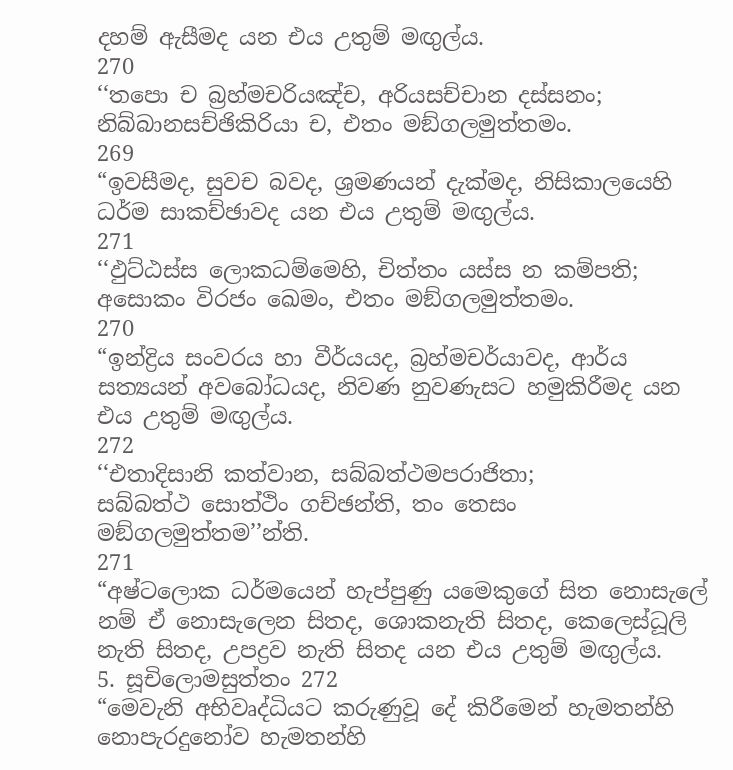දහම් ඇසීමද යන එය උතුම් මඟුල්ය.
270
‘‘තපො ච බ්‍රහ්මචරියඤ්ච, අරියසච්චාන දස්සනං;
නිබ්බානසච්ඡිකිරියා ච, එතං මඞ්ගලමුත්තමං.
269
“ඉවසීමද, සුවච බවද, ශ්‍රමණයන් දැක්මද, නිසිකාලයෙහි ධර්ම සාකච්ඡාවද යන එය උතුම් මඟුල්ය.
271
‘‘ඵුට්ඨස්ස ලොකධම්මෙහි, චිත්තං යස්ස න කම්පති;
අසොකං විරජං ඛෙමං, එතං මඞ්ගලමුත්තමං.
270
“ඉන්ද්‍රිය සංවරය හා වීර්යයද, බ්‍රහ්මචර්යාවද, ආර්ය සත්‍යයන් අවබෝධයද, නිවණ නුවණැසට හමුකිරීමද යන එය උතුම් මඟුල්ය.
272
‘‘එතාදිසානි කත්වාන, සබ්බත්ථමපරාජිතා;
සබ්බත්ථ සොත්ථිං ගච්ඡන්ති, තං තෙසං මඞ්ගලමුත්තම’’න්ති.
271
“අෂ්ටලොක ධර්මයෙන් හැප්පුණු යමෙකුගේ සිත නොසැලේ නම් ඒ නොසැලෙන සිතද, ශොකනැති සිතද, කෙලෙස්ධූලි නැති සිතද, උපද්‍රව නැති සිතද යන එය උතුම් මඟුල්ය.
5. සූචිලොමසුත්තං 272
“මෙවැනි අභිවෘද්ධියට කරුණුවූ දේ කිරීමෙන් හැමතන්හි නොපැරදුනෝව හැමතන්හි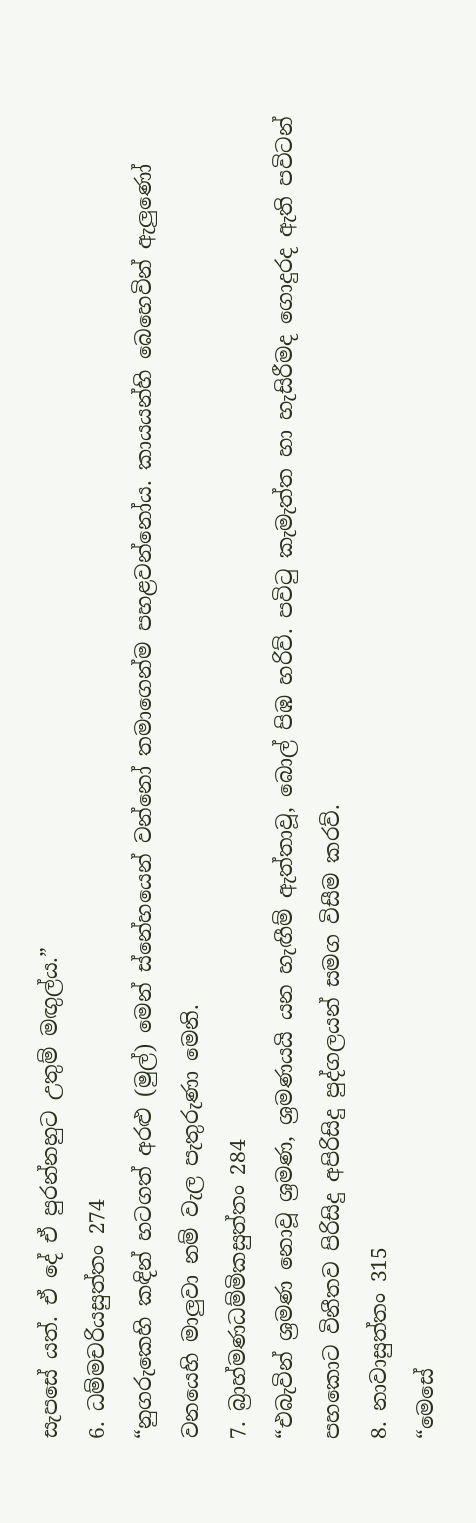සැපසේ යත්. ඒ දේ ඒ පුරන්නහුට උතුම් මඟුල්ය.”
6. ධම්මචරියසුත්තං 274
“නුගරුකෙහි කඳින් හටගත් අරළු (මුල්) මෙන් ස්නේහයෙන් වන්නෝ තමාගෙන්ම පහළවන්නෝය. කායයන්හි බෙහෙවින් ඇලුණෝ වනයෙහි මාලුවා නම් වැල පැතුරුණා මෙනි.
7. බ්‍රාහ්මණධම්මිකසුත්තං 284
“එබැවින් ශ්‍රමණ නොවූ ශ්‍රමණ, ශ්‍රමණයයි යන හැඟීම් ඇත්තාවූ, බොල් පිඹ හරිව්. පවිටු කැමැත්ත හා හැසිරීමද ගොදුරද ඇති පවිටන් පහකොට විනීතව පිරිසිදු අපිරිසිදු පුද්ගලයන් සමග විසීම කරව්.
8. නාවාසුත්තං 315
“මෙසේ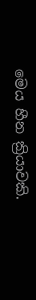මෙය හීන ක්‍රියාවකි.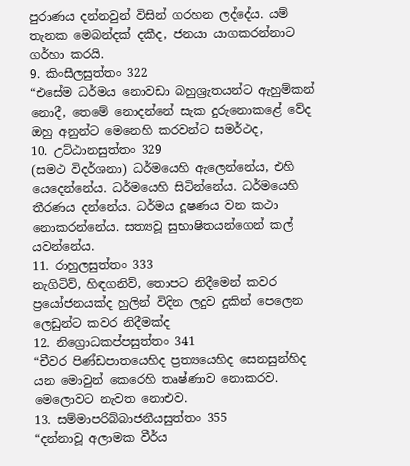පුරාණය දන්නවුන් විසින් ගරහන ලද්දේය. යම් තැනක මෙබන්දක් දකීද, ජනයා යාගකරන්නාට ගර්හා කරයි.
9. කිංසීලසුත්තං 322
“එසේම ධර්මය නොවඩා බහුශ්‍රැතයන්ට ඇහුම්කන් නොදී, තෙමේ නොදන්නේ සැක දුරුනොකළේ වේද ඔහු අනුන්ට මෙනෙහි කරවන්ට සමර්ථද,
10. උට්ඨානසුත්තං 329
(සමථ විදර්ශනා) ධර්මයෙහි ඇලෙන්නේය, එහි යෙදෙන්නේය. ධර්මයෙහි සිටින්නේය. ධර්මයෙහි තීරණය දන්නේය. ධර්මය දූෂණය වන කථා නොකරන්නේය. සත්‍යවූ සුභාෂිතයන්ගෙන් කල් යවන්නේය.
11. රාහුලසුත්තං 333
නැගිටිව්, හිඳගනිව්, තොපට නිදීමෙන් කවර ප්‍රයෝජනයක්ද හුලින් විදින ලදුව දුකින් පෙලෙන ලෙඩුන්ට කවර නිදීමක්ද
12. නිග්‍රොධකප්පසුත්තං 341
“චීවර පිණ්ඩපාතයෙහිද ප්‍රත්‍යයෙහිද සෙනසුන්හිද යන මොවුන් කෙරෙහි තෘෂ්ණාව නොකරව. මෙලොවට නැවත නොඑව.
13. සම්මාපරිබ්බාජනීයසුත්තං 355
“දන්නාවූ අලාමක වීර්ය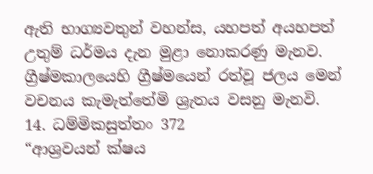ඇති භාග්‍යවතුන් වහන්ස, යහපත් අයහපත් උතුම් ධර්මය දැන මුළා නොකරණු මැනව. ග්‍රීෂ්මකාලයෙහි ග්‍රීෂ්මයෙන් රත්වූ ජලය මෙන් වචනය කැමැත්තේමි ශ්‍රැතය වසනු මැනවි.
14. ධම්මිකසුත්තං 372
“ආශ්‍රවයන් ක්ෂය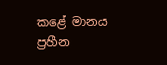කළේ මානය ප්‍රහීන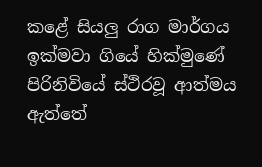කළේ සියලු රාග මාර්ගය ඉක්මවා ගියේ හික්මුණේ පිරිනිවියේ ස්ථිරවූ ආත්මය ඇත්තේ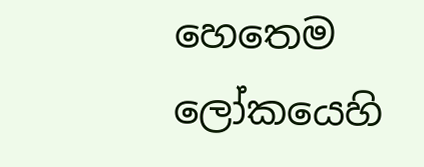හෙතෙම ලෝකයෙහි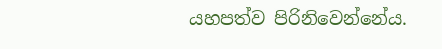යහපත්ව පිරිනිවෙන්නේය.